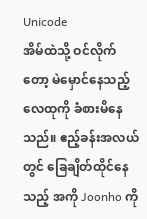Unicode
အိမ်ထဲသို့ ဝင်လိုက်တော့ မဲမှောင်နေသည့် လေထုကို ခံစားမိနေသည်။ ဧည့်ခန်းအလယ်တွင် ခြေချိတ်ထိုင်နေသည့် အကို Joonho ကို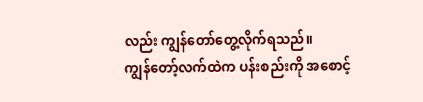လည်း ကျွန်တော်တွေ့လိုက်ရသည်။
ကျွန်တော့်လက်ထဲက ပန်းစည်းကို အစောင့်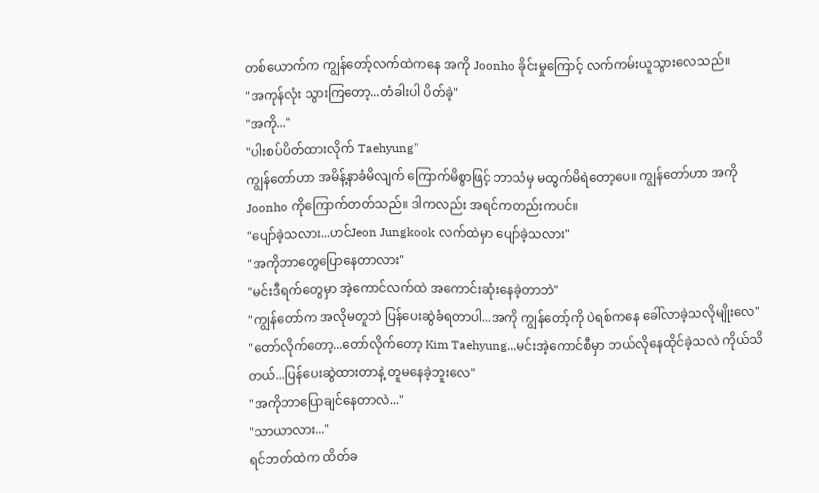တစ်ယောက်က ကျွန်တော့်လက်ထဲကနေ အကို Joonho ခိုင်းမှုကြောင့် လက်ကမ်းယူသွားလေသည်။
"အကုန်လုံး သွားကြတော့...တံခါးပါ ပိတ်ခဲ့"
"အကို..."
"ပါးစပ်ပိတ်ထားလိုက် Taehyung"
ကျွန်တော်ဟာ အမိန့်နာခံမိလျက် ကြောက်မိစွာဖြင့် ဘာသံမှ မထွက်မိရဲတော့ပေ။ ကျွန်တော်ဟာ အကို Joonho ကိုကြောက်တတ်သည်။ ဒါကလည်း အရင်ကတည်းကပင်။
"ပျော်ခဲ့သလား...ဟင်Jeon Jungkook လက်ထဲမှာ ပျော်ခဲ့သလား"
"အကိုဘာတွေပြောနေတာလား"
"မင်းဒီရက်တွေမှာ အဲ့ကောင်လက်ထဲ အကောင်းဆုံးနေခဲ့တာဘဲ"
"ကျွန်တော်က အလိုမတူဘဲ ပြန်ပေးဆွဲခံရတာပါ...အကို ကျွန်တော့်ကို ပဲရစ်ကနေ ခေါ်လာခဲ့သလိုမျိုးလေ"
"တော်လိုက်တော့...တော်လိုက်တော့ Kim Taehyung...မင်းအဲ့ကောင်စီမှာ ဘယ်လိုနေထိုင်ခဲ့သလဲ ကိုယ်သိတယ်...ပြန်ပေးဆွဲထားတာနဲ့ တူမနေခဲ့ဘူးလေ"
"အကိုဘာပြောချင်နေတာလဲ..."
"သာယာလား..."
ရင်ဘတ်ထဲက ထိတ်ခ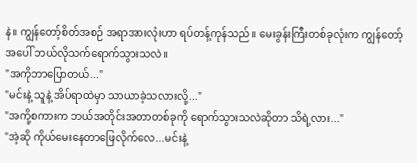နဲ။ ကျွန်တော့်စိတ်အစဉ် အရာအားလုံးဟာ ရပ်တန့်ကုန်သည်။ မေးခွန်းကြီးတစ်ခုလုံးက ကျွန်တော့်အပေါ် ဘယ်လိုသက်ရောက်သွားသလဲ။
"အကိုဘာပြောတယ်..."
"မင်းနဲ့ သူနဲ့ အိပ်ရာထဲမှာ သာယာခဲ့သလားလို့..."
"အကို့စကားက ဘယ်အတိုင်းအတာတစ်ခုကို ရောက်သွားသလဲဆိုတာ သိရဲ့လား..."
"အဲ့ဆို ကိုယ်မေးနေတာဖြေလိုက်လေ...မင်းနဲ့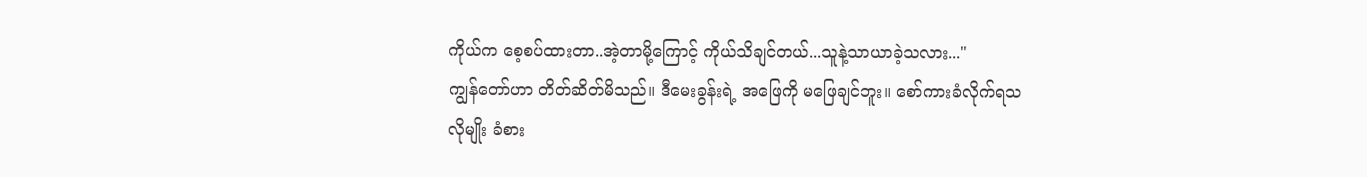ကိုယ်က စေ့စပ်ထားတာ..အဲ့တာမို့ကြောင့် ကိုယ်သိချင်တယ်...သူနဲ့သာယာခဲ့သလား..."
ကျွန်တော်ဟာ တိတ်ဆိတ်မိသည်။ ဒီမေးခွန်းရဲ့ အဖြေကို မဖြေချင်ဘူး။ စော်ကားခံလိုက်ရသလိုမျိုး ခံစား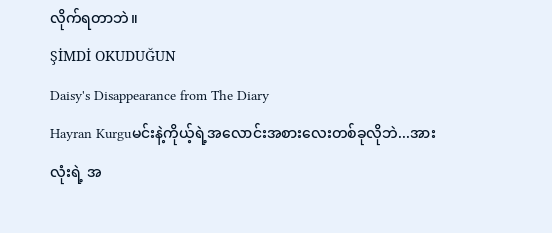လိုက်ရတာဘဲ။
ŞİMDİ OKUDUĞUN
Daisy's Disappearance from The Diary
Hayran Kurguမင်းနဲ့ကိုယ့်ရဲ့အလောင်းအစားလေးတစ်ခုလိုဘဲ...အားလုံးရဲ့ အ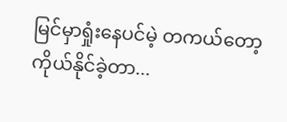မြင်မှာရှုံးနေပင်မဲ့ တကယ်တော့ ကိုယ်နိုင်ခဲ့တာ...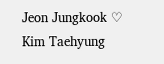Jeon Jungkook ♡ Kim Taehyung